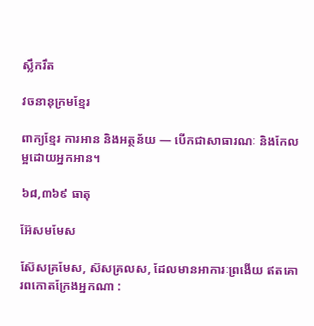ស្លឹករឹត

វចនានុក្រមខ្មែរ

ពាក្យខ្មែរ ការអាន និងអត្ថន័យ — បើកជាសាធារណៈ និងកែលម្អដោយអ្នកអាន។

៦៨,៣៦៩ ធាតុ

អ៊ែសមមែស

ស៊ែសគ្រមែស, ស៊សគ្រលស, ដែលមានអាការៈព្រងើយ ឥតគោរពកោតក្រែងអ្នកណា :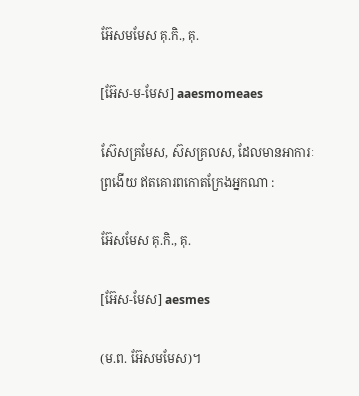អ៊ែសមមែស គុ.កិ., គុ.

[អ៊ែស-ម-មែស] aaesmomeaes

ស៊ែសគ្រមែស, ស៊សគ្រលស, ដែលមានអាការៈព្រងើយ ឥតគោរពកោតក្រែងអ្នកណា :

អ៊ែសមែស គុ.កិ., គុ.

[អ៊ែស-មែស] aesmes

(ម.ព. អ៊ែសមមែស)។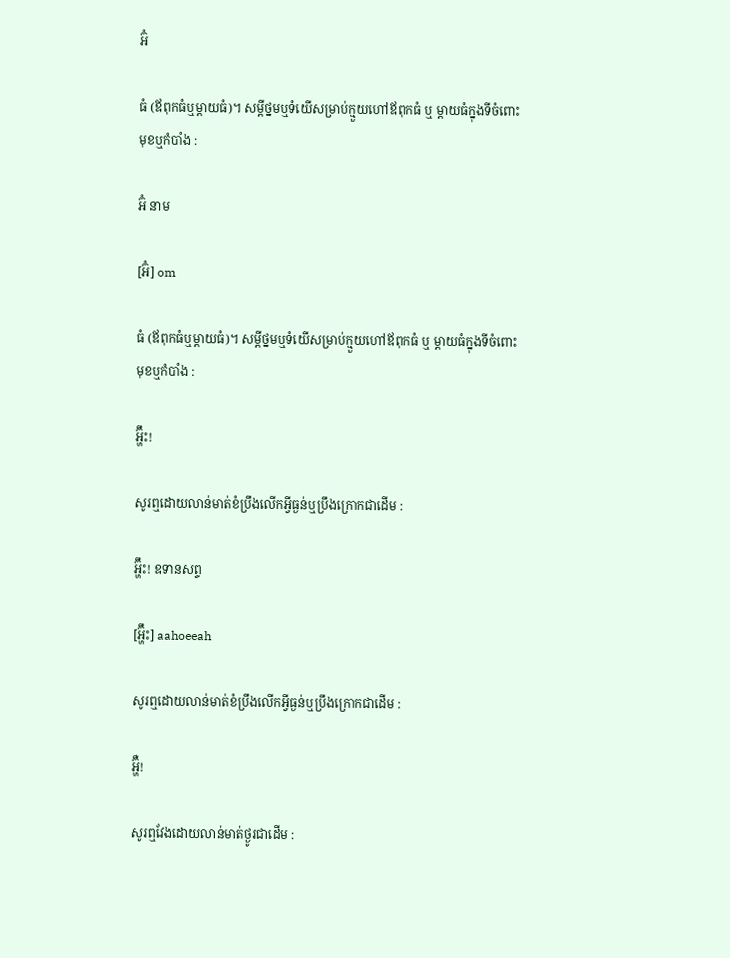អ៊ំ

ធំ (ឪពុកធំឬម្ដាយធំ)។ សម្ដីថ្នមឬទំយើសម្រាប់ក្មួយហៅឪពុកធំ ឬ ម្ដាយធំក្នុងទីចំពោះមុខឬកំបាំង :

អ៊ំ នាម

[អ៊ំ] om

ធំ (ឪពុកធំឬម្ដាយធំ)។ សម្ដីថ្នមឬទំយើសម្រាប់ក្មួយហៅឪពុកធំ ឬ ម្ដាយធំក្នុងទីចំពោះមុខឬកំបាំង :

អ៊្ហ‌ឹះ!

សូរឮដោយលាន់មាត់ខំប្រឹងលើកអ្វីធ្ងន់ឬប្រឹងក្រោកជាដើម :

អ៊្ហ‌ឹះ! ឧទានសព្ទ

[អ្ហ៊ឹះ] aahoeeah

សូរឮដោយលាន់មាត់ខំប្រឹងលើកអ្វីធ្ងន់ឬប្រឹងក្រោកជាដើម :

អ៊្ហ‌ឺ!

សូរឮវែងដោយលាន់មាត់ថ្ងូរជាដើម :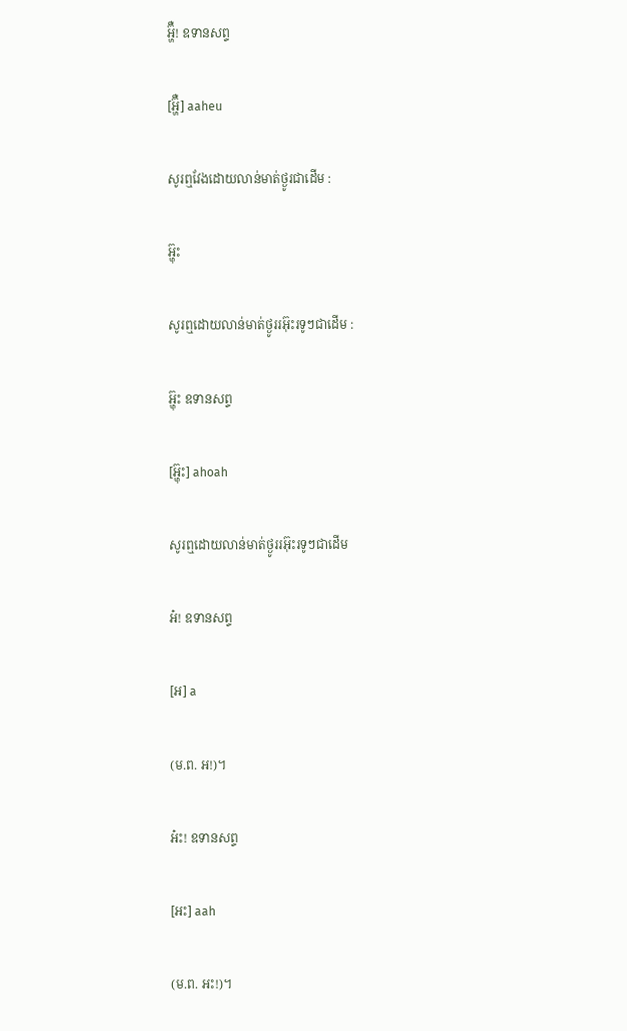អ៊្ហ‌ឺ! ឧទានសព្ទ

[អ្ហ៊ឺ] aaheu

សូរឮវែងដោយលាន់មាត់ថ្ងូរជាដើម :

អ៊្ហុះ

សូរឮដោយលាន់មាត់ថ្ងូររអ៊ុះរទូៗជាដើម :

អ៊្ហុះ ឧទានសព្ទ

[អ៊្ហុះ] ahoah

សូរឮដោយលាន់មាត់ថ្ងូររអ៊ុះរទូៗជាដើម

អ៎! ឧទានសព្ទ

[អ] a

(ម.ព. អ!)។

អ៎ះ! ឧទានសព្ទ

[អះ] aah

(ម.ព. អះ!)។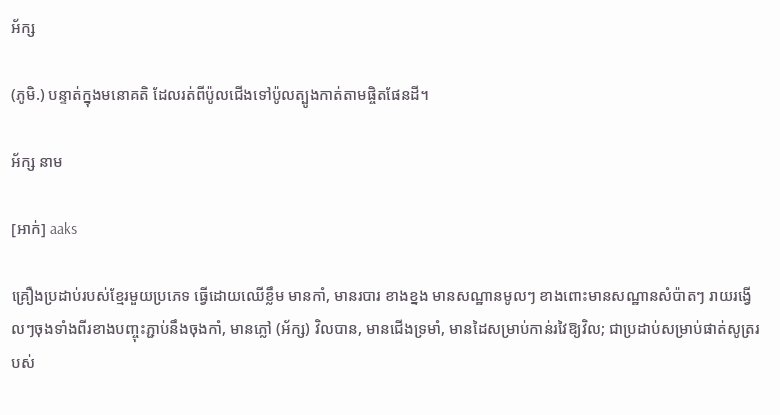អ័ក្ស

(ភូមិ.) បន្ទាត់ក្នុងមនោគតិ ដែលរត់ពីប៉ូលជើងទៅប៉ូលត្បូងកាត់តាមផ្ចិតផែនដី។

អ័ក្ស នាម

[អាក់] aaks

គ្រឿងប្រដាប់របស់ខ្មែរមួយប្រភេទ ធ្វើដោយឈើខ្លឹម មានកាំ, មានរបារ ខាងខ្នង មានសណ្ឋានមូលៗ ខាងពោះមានសណ្ឋានសំប៉ាតៗ រាយរង្វើលៗចុងទាំងពីរខាងបញ្ចុះភ្ជាប់នឹងចុងកាំ, មានភ្លៅ (អ័ក្ស) វិលបាន, មានជើងទ្រមាំ, មានដៃសម្រាប់កាន់រវៃឱ្យវិល; ជាប្រដាប់សម្រាប់ផាត់សូត្ររបស់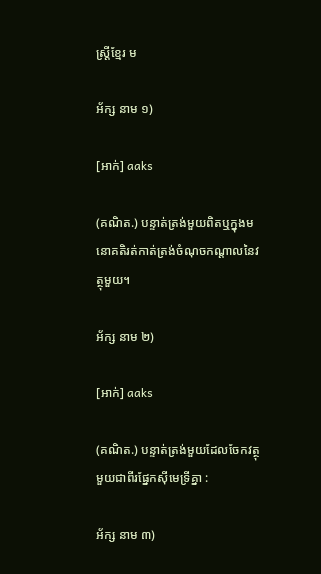ស្ត្រីខ្មែរ ម

អ័ក្ស នាម ១)

[អាក់] aaks

(គណិត.) បន្ទាត់ត្រង់មួយពិតឬក្នុងមនោគតិរត់កាត់ត្រង់ចំណុចកណ្ដាលនៃវត្ថុមួយ។

អ័ក្ស នាម ២)

[អាក់] aaks

(គណិត.) បន្ទាត់ត្រង់មួយដែលចែកវត្ថុមួយជាពីរផ្នែកស៊ីមេទ្រីគ្នា :

អ័ក្ស នាម ៣)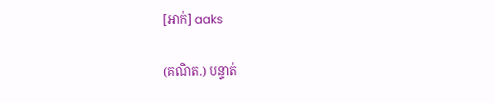[អាក់] aaks

(គណិត.) បន្ទាត់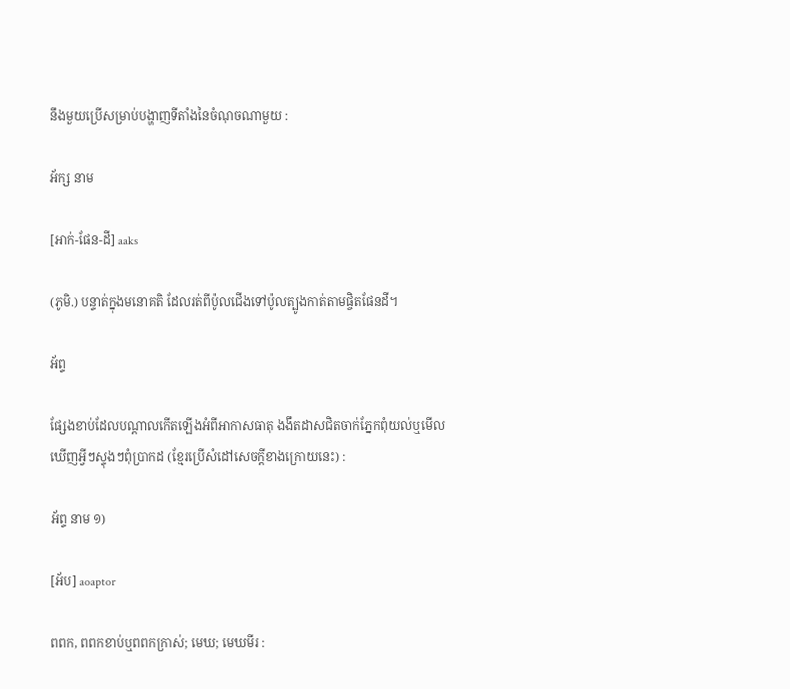នឹងមួយប្រើសម្រាប់បង្ហាញទីតាំងនៃចំណុចណាមួយ :

អ័ក្ស នាម

[អាក់-ផែន-ដី] aaks

(ភូមិ.) បន្ទាត់ក្នុងមនោគតិ ដែលរត់ពីប៉ូលជើងទៅប៉ូលត្បូងកាត់តាមផ្ចិតផែនដី។

អ័ព្ទ

ផ្សែងខាប់ដែលបណ្ដាលកើតឡើងអំពីអាកាសធាតុ ងងឹតដាសជិតចាក់ភ្នែកពុំយល់ឬមើលឃើញអ្វីៗស្ទុងៗពុំប្រាកដ (ខ្មែរប្រើសំដៅសេចក្ដីខាងក្រោយនេះ) :

អ័ព្ទ នាម ១)

[អ័ប] aoaptor

ពពក, ពពកខាប់ឬពពកក្រាស់; មេឃ; មេឃមីរ :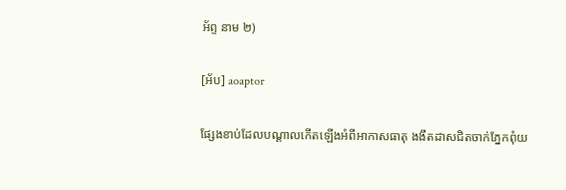អ័ព្ទ នាម ២)

[អ័ប] aoaptor

ផ្សែងខាប់ដែលបណ្ដាលកើតឡើងអំពីអាកាសធាតុ ងងឹតដាសជិតចាក់ភ្នែកពុំយ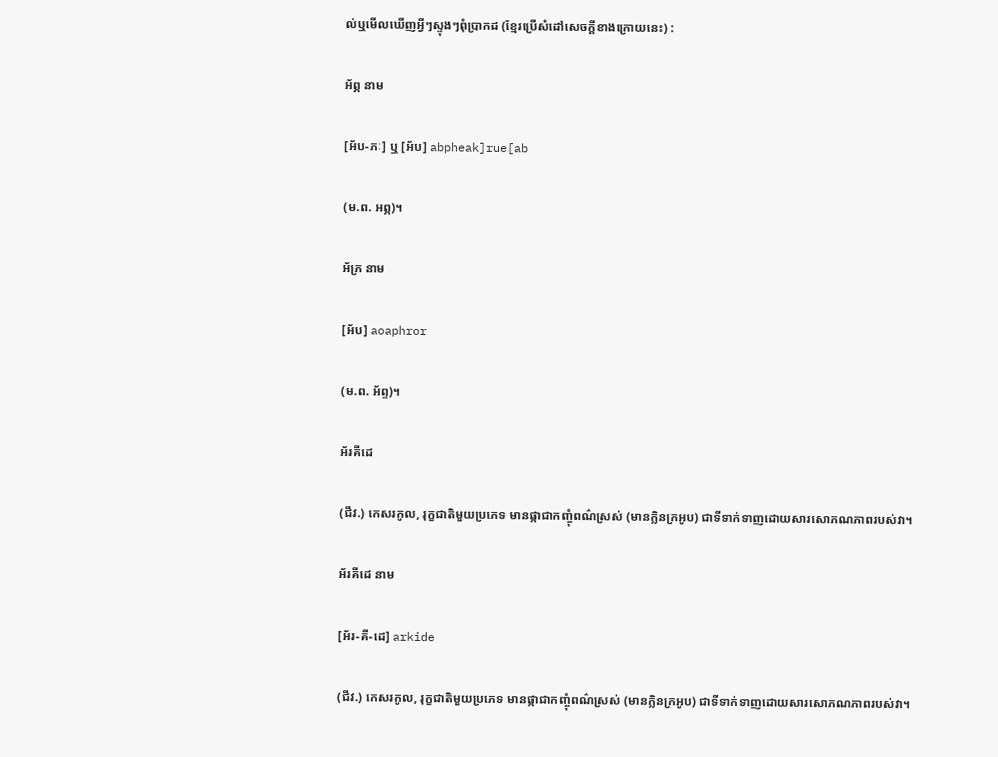ល់ឬមើលឃើញអ្វីៗស្ទុងៗពុំប្រាកដ (ខ្មែរប្រើសំដៅសេចក្ដីខាងក្រោយនេះ) :

អ័ព្ភ នាម

[អ័ប-ភៈ] ឬ [អ័ប] abpheak]rue[ab

(ម.ព. អព្ភ)។

អ័ភ្រ នាម

[អ័ប] aoaphror

(ម.ព. អ័ព្ទ)។

អ័រគីដេ

(ជីវ.) កេសរកូល, រុក្ខជាតិមួយប្រភេទ មានផ្កាជាកញ្ចុំពណ៌ស្រស់ (មានក្លិនក្រអូប) ជាទីទាក់ទាញដោយសារសោភណភាពរបស់វា។

អ័រគីដេ នាម

[អ័រ-គី-ដេ] arkide

(ជីវ.) កេសរកូល, រុក្ខជាតិមួយប្រភេទ មានផ្កាជាកញ្ចុំពណ៌ស្រស់ (មានក្លិនក្រអូប) ជាទីទាក់ទាញដោយសារសោភណភាពរបស់វា។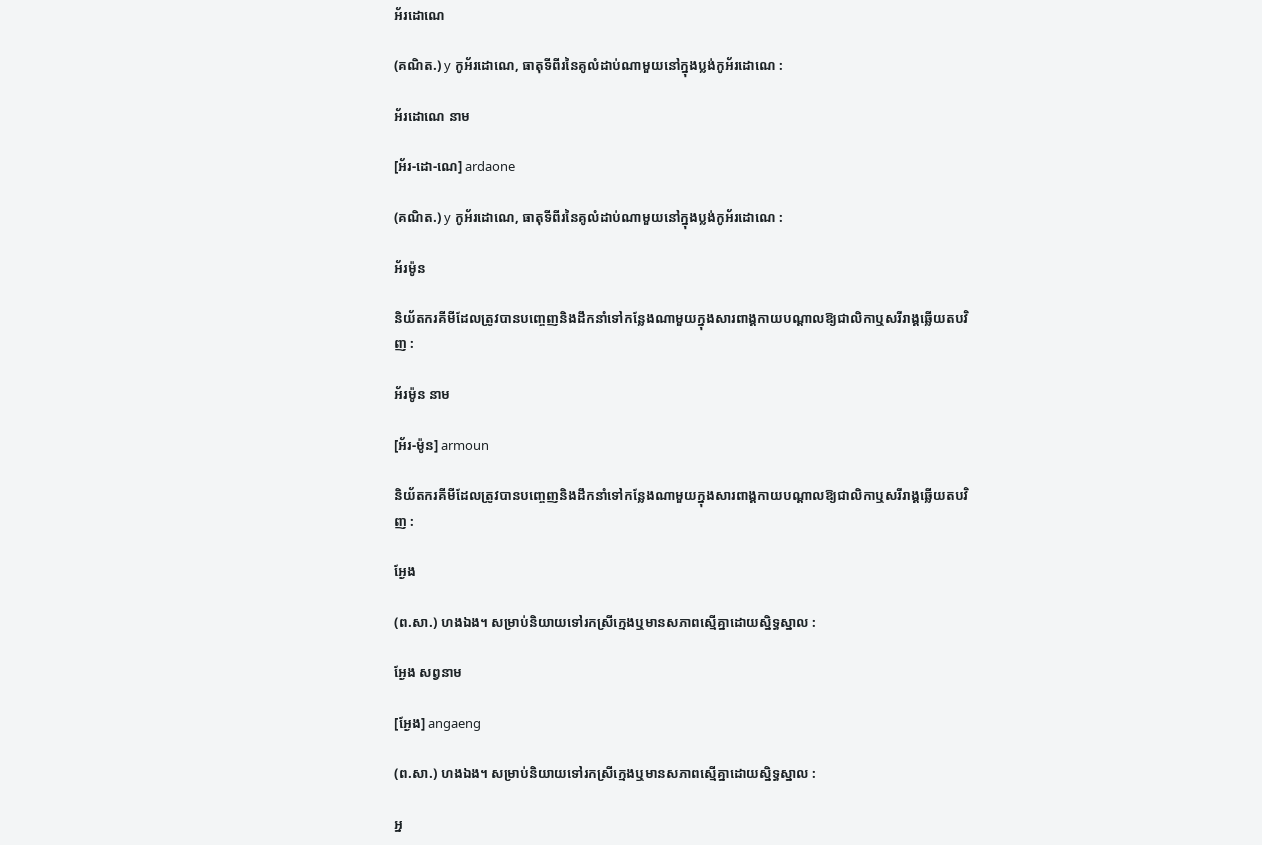អ័រដោណេ

(គណិត.) y កូអ័រដោណេ, ធាតុទីពីរនៃគូលំដាប់ណាមួយនៅក្នុងប្លង់កូអ័រដោណេ :

អ័រដោណេ នាម

[អ័រ-ដោ-ណេ] ardaone

(គណិត.) y កូអ័រដោណេ, ធាតុទីពីរនៃគូលំដាប់ណាមួយនៅក្នុងប្លង់កូអ័រដោណេ :

អ័រម៉ូន

និយ័តករគីមីដែលត្រូវបានបញ្ចេញនិងដឹកនាំទៅកន្លែងណាមួយក្នុងសារពាង្គកាយបណ្ដាលឱ្យជាលិកាឬសរីរាង្គឆ្លើយតបវិញ :

អ័រម៉ូន នាម

[អ័រ-ម៉ូន] armoun

និយ័តករគីមីដែលត្រូវបានបញ្ចេញនិងដឹកនាំទៅកន្លែងណាមួយក្នុងសារពាង្គកាយបណ្ដាលឱ្យជាលិកាឬសរីរាង្គឆ្លើយតបវិញ :

អ្ងែង

(ព.សា.) ហងឯង។ សម្រាប់និយាយទៅរកស្រីក្មេងឬមានសភាពស្មើគ្នាដោយស្និទ្ធស្នាល :

អ្ងែង សព្វនាម

[អ្ងែង] angaeng

(ព.សា.) ហងឯង។ សម្រាប់និយាយទៅរកស្រីក្មេងឬមានសភាពស្មើគ្នាដោយស្និទ្ធស្នាល :

អ្ន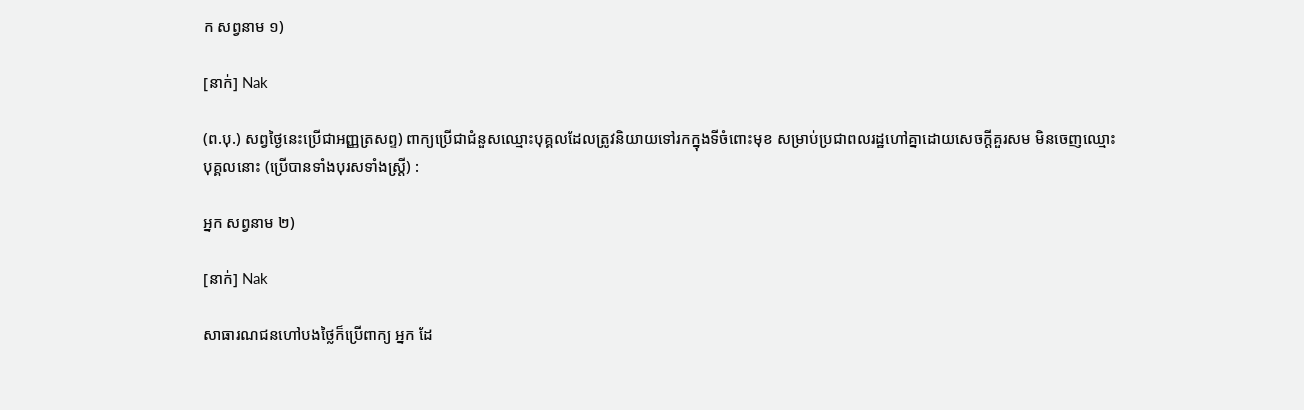ក សព្វនាម ១)

[នាក់] Nak

(ព.បុ.) សព្វថ្ងៃនេះប្រើជាអញ្ញត្រសព្ទ) ពាក្យប្រើជាជំនួសឈ្មោះបុគ្គលដែលត្រូវនិយាយទៅរកក្នុងទីចំពោះមុខ សម្រាប់ប្រជាពលរដ្ឋហៅគ្នាដោយសេចក្ដីគួរសម មិនចេញឈ្មោះបុគ្គលនោះ (ប្រើបានទាំងបុរសទាំងស្ត្រី) :

អ្នក សព្វនាម ២)

[នាក់] Nak

សាធារណជនហៅបងថ្លៃក៏ប្រើពាក្យ អ្នក ដែ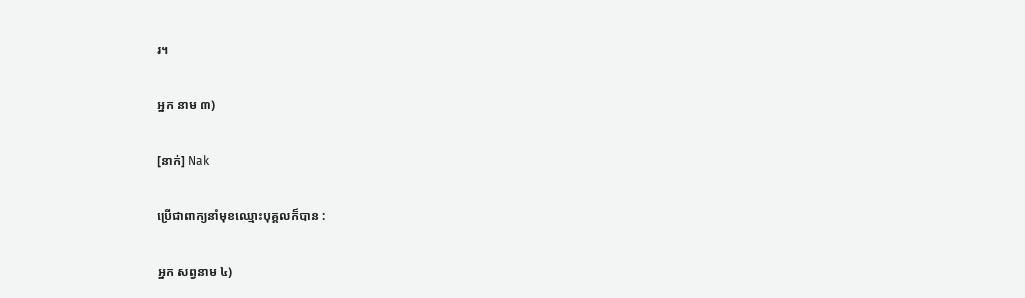រ។

អ្នក នាម ៣)

[នាក់] Nak

ប្រើជាពាក្យនាំមុខឈ្មោះបុគ្គលក៏បាន :

អ្នក សព្វនាម ៤)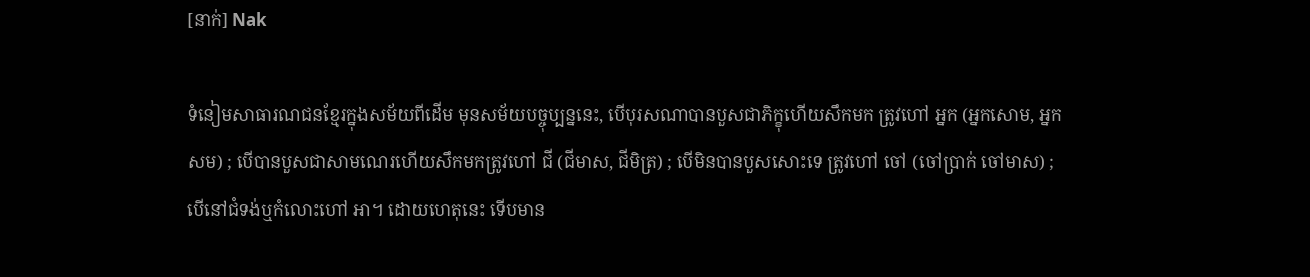[នាក់] Nak

ទំនៀមសាធារណជនខ្មែរក្នុងសម័យពីដើម មុនសម័យបច្ចុប្បន្ននេះ, បើបុរសណាបានបួសជាភិក្ខុហើយសឹកមក ត្រូវហៅ អ្នក (អ្នកសោម, អ្នកសម) ; បើបានបួសជាសាមណេរហើយសឹកមកត្រូវហៅ ជី (ជីមាស, ជីមិត្រ) ; បើមិនបានបួសសោះទេ ត្រូវហៅ ចៅ (ចៅប្រាក់ ចៅមាស) ; បើនៅជំទង់ឬកំលោះហៅ អា។ ដោយហេតុនេះ ទើបមាន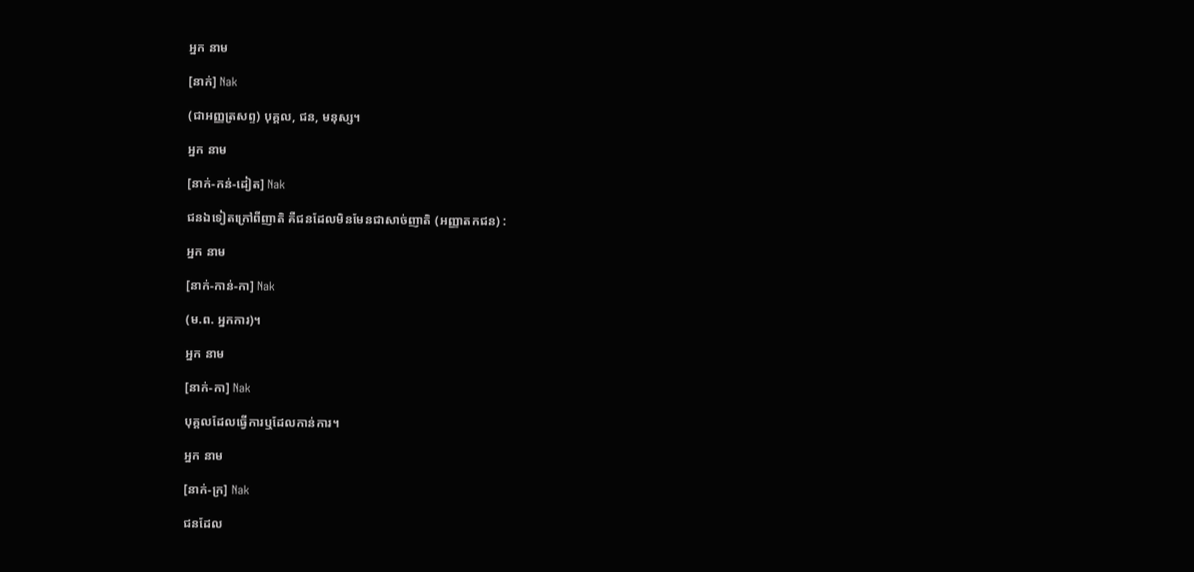អ្នក នាម

[នាក់] Nak

(ជាអញ្ញត្រសព្ទ) បុគ្គល, ជន, មនុស្ស។

អ្នក នាម

[នាក់-កន់-ដៀត] Nak

ជនឯទៀតក្រៅពីញាតិ គឺជនដែលមិនមែនជាសាច់ញាតិ (អញ្ញាតកជន) :

អ្នក នាម

[នាក់-កាន់-កា] Nak

(ម.ព. អ្នកការ)។

អ្នក នាម

[នាក់-កា] Nak

បុគ្គលដែលធ្វើការឬដែលកាន់ការ។

អ្នក នាម

[នាក់-ក្រ] Nak

ជនដែល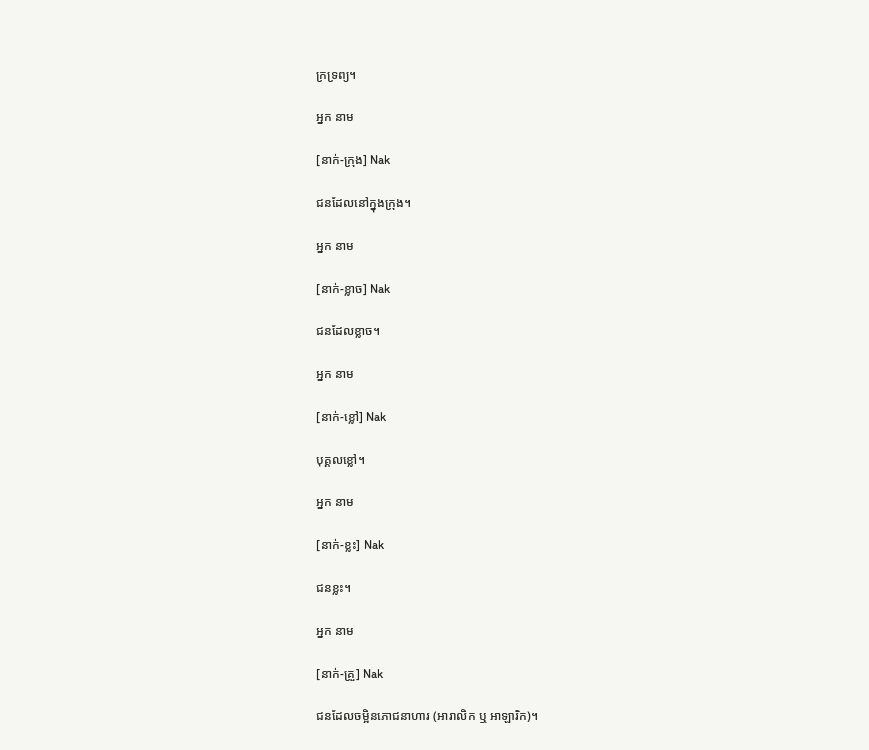ក្រទ្រព្យ។

អ្នក នាម

[នាក់-ក្រុង] Nak

ជនដែលនៅក្នុងក្រុង។

អ្នក នាម

[នាក់-ខ្លាច] Nak

ជនដែលខ្លាច។

អ្នក នាម

[នាក់-ខ្លៅ] Nak

បុគ្គលខ្លៅ។

អ្នក នាម

[នាក់-ខ្លះ] Nak

ជនខ្លះ។

អ្នក នាម

[នាក់-គ្រួ] Nak

ជនដែលចម្អិនភោជនាហារ (អារាលិក ឬ អាឡារិក)។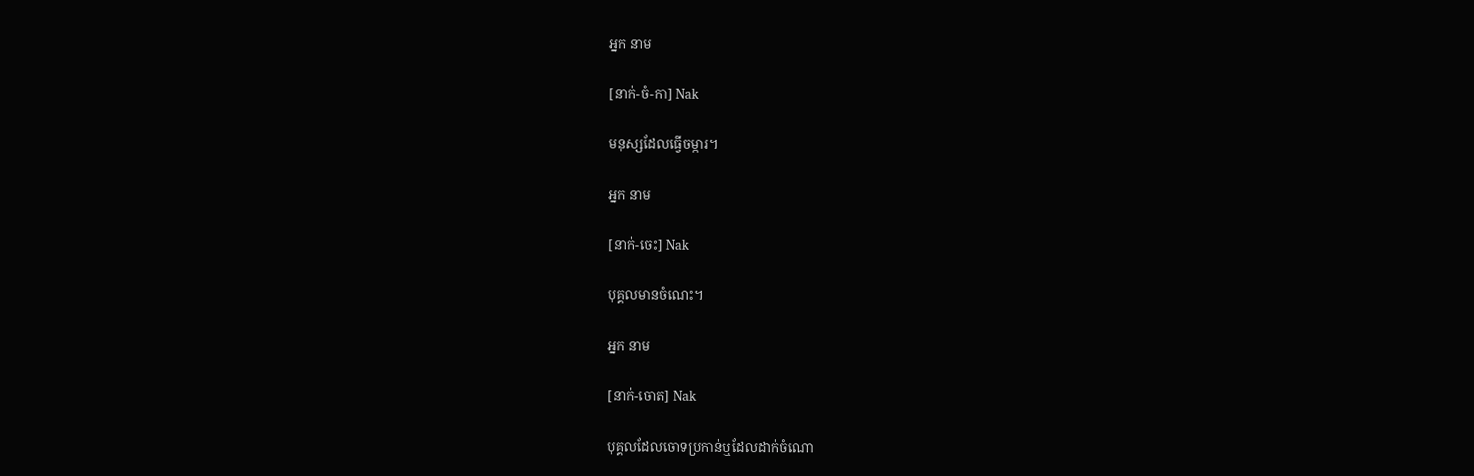អ្នក នាម

[នាក់-ចំ-កា] Nak

មនុស្សដែលធ្វើចម្ការ។

អ្នក នាម

[នាក់-ចេះ] Nak

បុគ្គលមានចំណេះ។

អ្នក នាម

[នាក់-ចោត] Nak

បុគ្គលដែលចោទប្រកាន់ឬដែលដាក់ចំណោ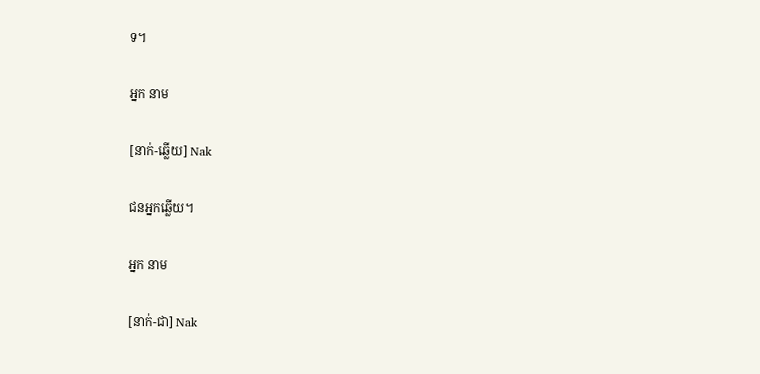ទ។

អ្នក នាម

[នាក់-ឆ្លើយ] Nak

ជនអ្នកឆ្លើយ។

អ្នក នាម

[នាក់-ជា] Nak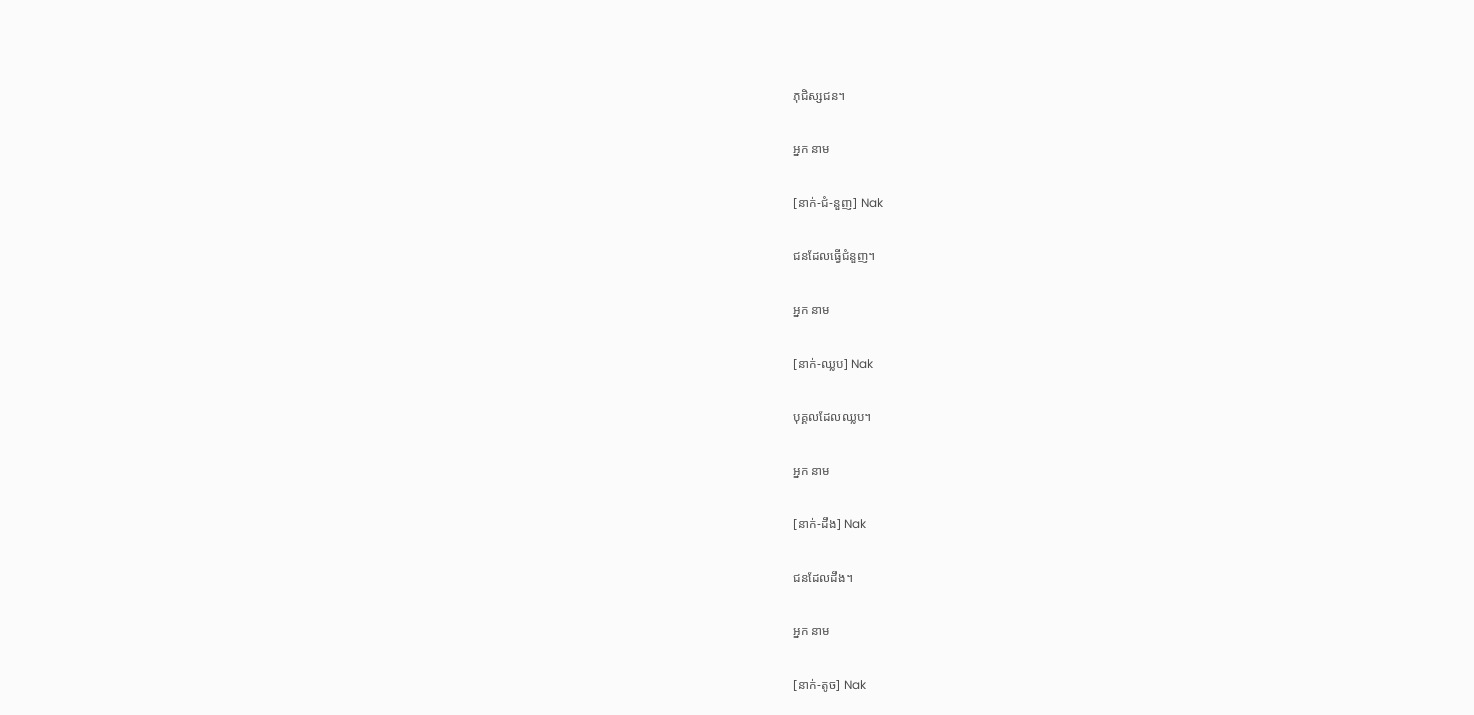ភុជិស្សជន។

អ្នក នាម

[នាក់-ជំ-នួញ] Nak

ជនដែលធ្វើជំនួញ។

អ្នក នាម

[នាក់-ឈ្លប] Nak

បុគ្គលដែលឈ្លប។

អ្នក នាម

[នាក់-ដឹង] Nak

ជនដែលដឹង។

អ្នក នាម

[នាក់-តូច] Nak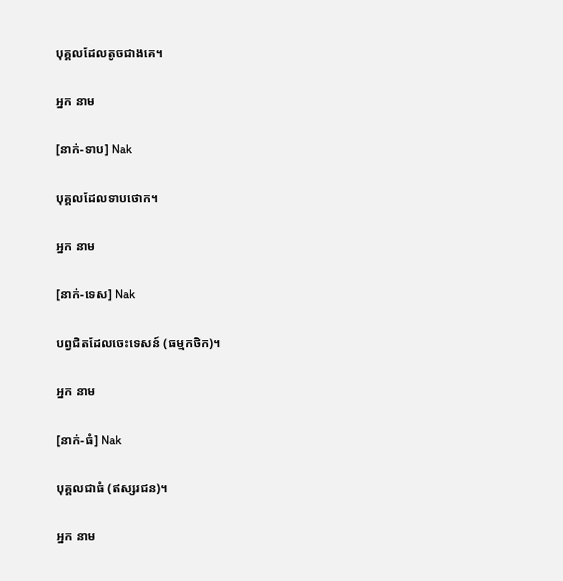បុគ្គលដែលតូចជាងគេ។

អ្នក នាម

[នាក់-ទាប] Nak

បុគ្គលដែលទាបថោក។

អ្នក នាម

[នាក់-ទេស] Nak

បព្វជិតដែលចេះទេសន៍ (ធម្មកថិក)។

អ្នក នាម

[នាក់-ធំ] Nak

បុគ្គលជាធំ (ឥស្សរជន)។

អ្នក នាម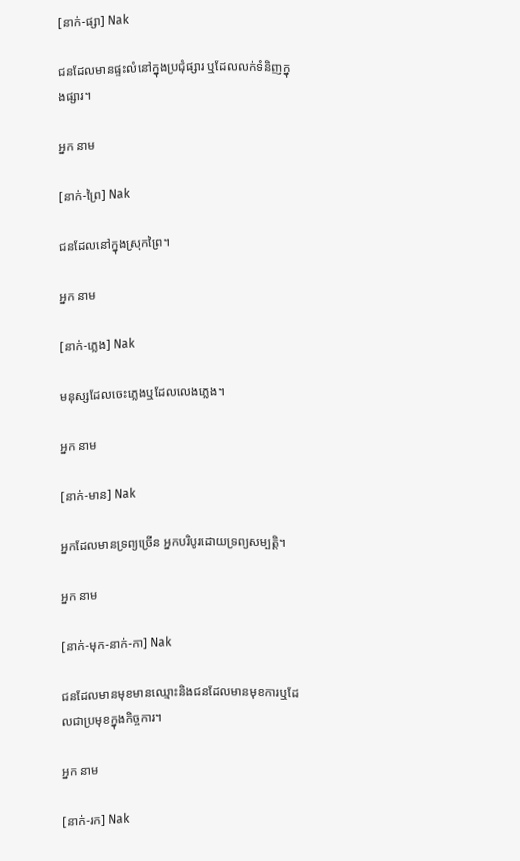[នាក់-ផ្សា] Nak

ជនដែលមានផ្ទះលំនៅក្នុងប្រជុំផ្សារ ឬដែលលក់ទំនិញក្នុងផ្សារ។

អ្នក នាម

[នាក់-ព្រៃ] Nak

ជនដែលនៅក្នុងស្រុកព្រៃ។

អ្នក នាម

[នាក់-ភ្លេង] Nak

មនុស្សដែលចេះភ្លេងឬដែលលេងភ្លេង។

អ្នក នាម

[នាក់-មាន] Nak

អ្នកដែលមានទ្រព្យច្រើន អ្នកបរិបូរដោយទ្រព្យសម្បត្តិ។

អ្នក នាម

[នាក់-មុក-នាក់-កា] Nak

ជនដែលមានមុខមានឈ្មោះនិងជនដែលមានមុខការឬដែលជាប្រមុខក្នុងកិច្ចការ។

អ្នក នាម

[នាក់-រក] Nak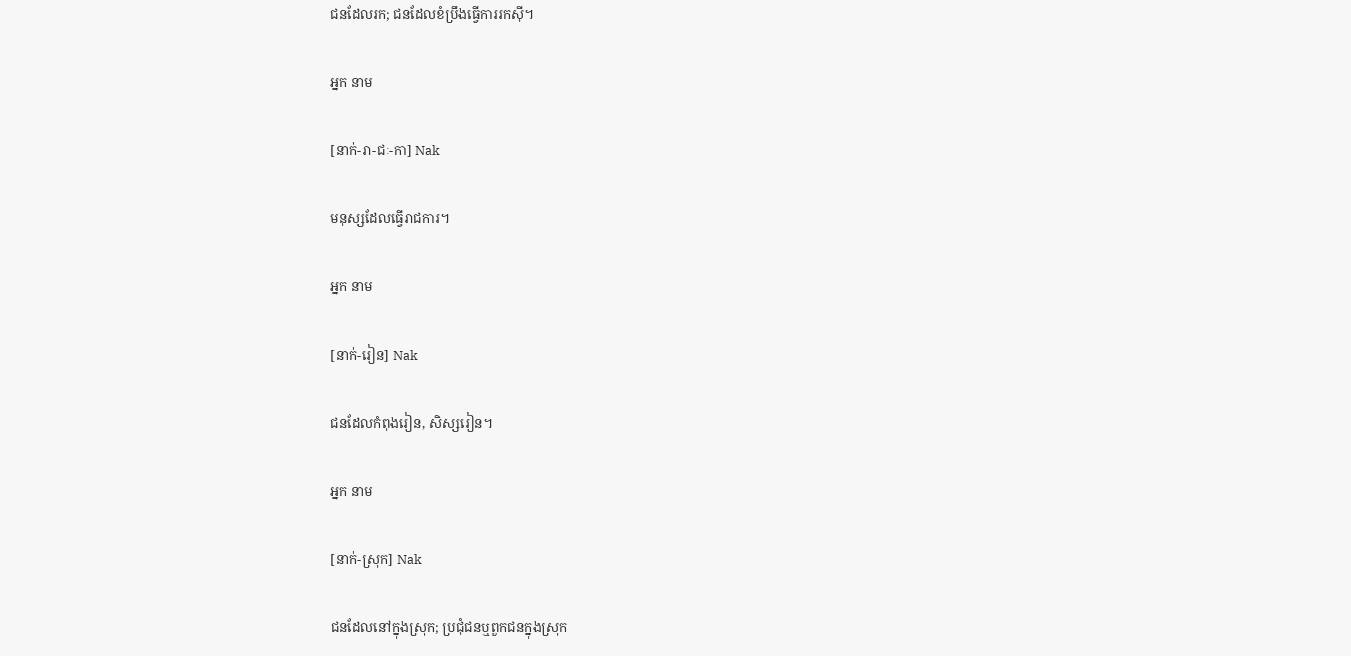ជនដែលរក; ជនដែលខំប្រឹងធ្វើការរកស៊ី។

អ្នក នាម

[នាក់-រា-ជៈ-កា] Nak

មនុស្សដែលធ្វើរាជការ។

អ្នក នាម

[នាក់-រៀន] Nak

ជនដែលកំពុងរៀន, សិស្សរៀន។

អ្នក នាម

[នាក់-ស្រុក] Nak

ជនដែលនៅក្នុងស្រុក; ប្រជុំជនឬពួកជនក្នុងស្រុក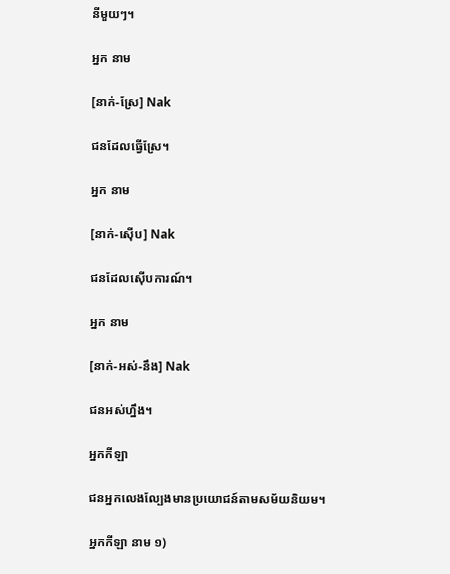នីមួយៗ។

អ្នក នាម

[នាក់-ស្រែ] Nak

ជនដែលធ្វើស្រែ។

អ្នក នាម

[នាក់-ស៊ើប] Nak

ជនដែលស៊ើបការណ៍។

អ្នក នាម

[នាក់-អស់-នឹង] Nak

ជនអស់ហ្នឹង។

អ្នកកីឡា

ជនអ្នកលេងល្បែងមានប្រយោជន៍តាមសម័យនិយម។

អ្នកកីឡា នាម ១)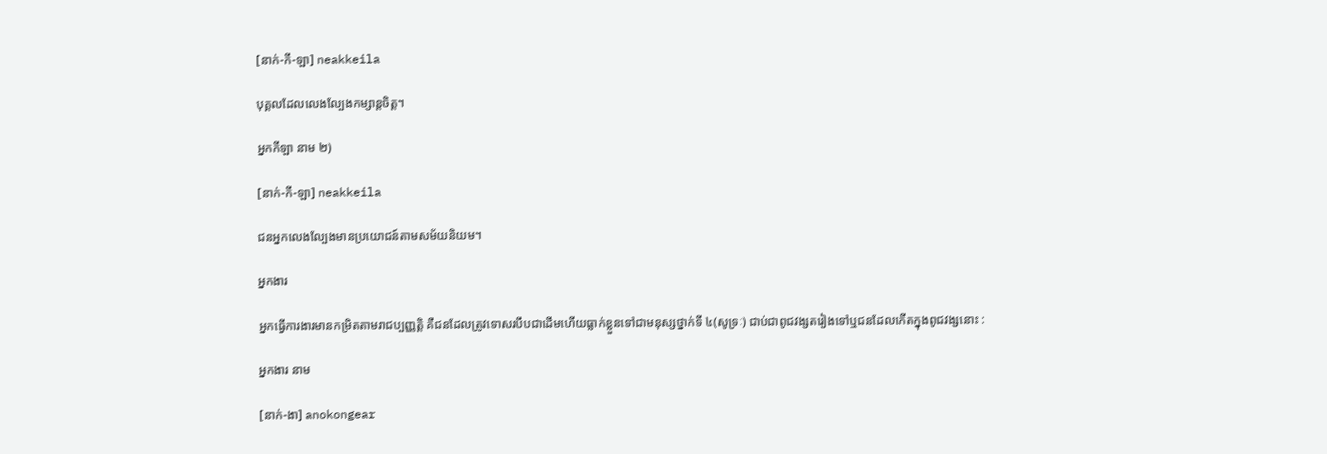[នាក់-កី-ឡា] neakkeila

បុគ្គលដែលលេងល្បែងកម្សាន្តចិត្ត។

អ្នកកីឡា នាម ២)

[នាក់-កី-ឡា] neakkeila

ជនអ្នកលេងល្បែងមានប្រយោជន៍តាមសម័យនិយម។

អ្នកងារ

អ្នកធ្វើការងារមានកម្រិតតាមរាជប្បញ្ញត្តិ គឺជនដែលត្រូវទោសរបឹបជាដើមហើយធ្លាក់ខ្លួនទៅជាមនុស្សថ្នាក់ទី ៤(សូទ្រៈ) ជាប់ជាពូជវង្សតរៀងទៅឬជនដែលកើតក្នុងពូជវង្សនោះ :

អ្នកងារ នាម

[នាក់-ងា] anokongear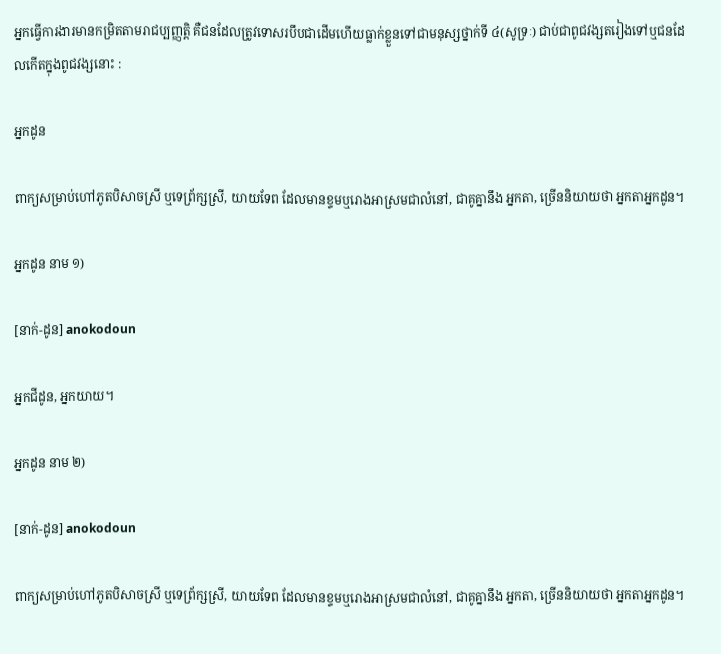អ្នកធ្វើការងារមានកម្រិតតាមរាជប្បញ្ញត្តិ គឺជនដែលត្រូវទោសរបឹបជាដើមហើយធ្លាក់ខ្លួនទៅជាមនុស្សថ្នាក់ទី ៤(សូទ្រៈ) ជាប់ជាពូជវង្សតរៀងទៅឬជនដែលកើតក្នុងពូជវង្សនោះ :

អ្នកដូន

ពាក្យសម្រាប់ហៅភូតបិសាចស្រី ឬទេព្រ័ក្សស្រី, យាយទែព ដែលមានខ្ទមឬរោងអាស្រមជាលំនៅ, ជាគូគ្នានឹង អ្នកតា, ច្រើននិយាយថា អ្នកតាអ្នកដូន។

អ្នកដូន នាម ១)

[នាក់-ដូន] anokodoun

អ្នកជីដូន, អ្នកយាយ។

អ្នកដូន នាម ២)

[នាក់-ដូន] anokodoun

ពាក្យសម្រាប់ហៅភូតបិសាចស្រី ឬទេព្រ័ក្សស្រី, យាយទែព ដែលមានខ្ទមឬរោងអាស្រមជាលំនៅ, ជាគូគ្នានឹង អ្នកតា, ច្រើននិយាយថា អ្នកតាអ្នកដូន។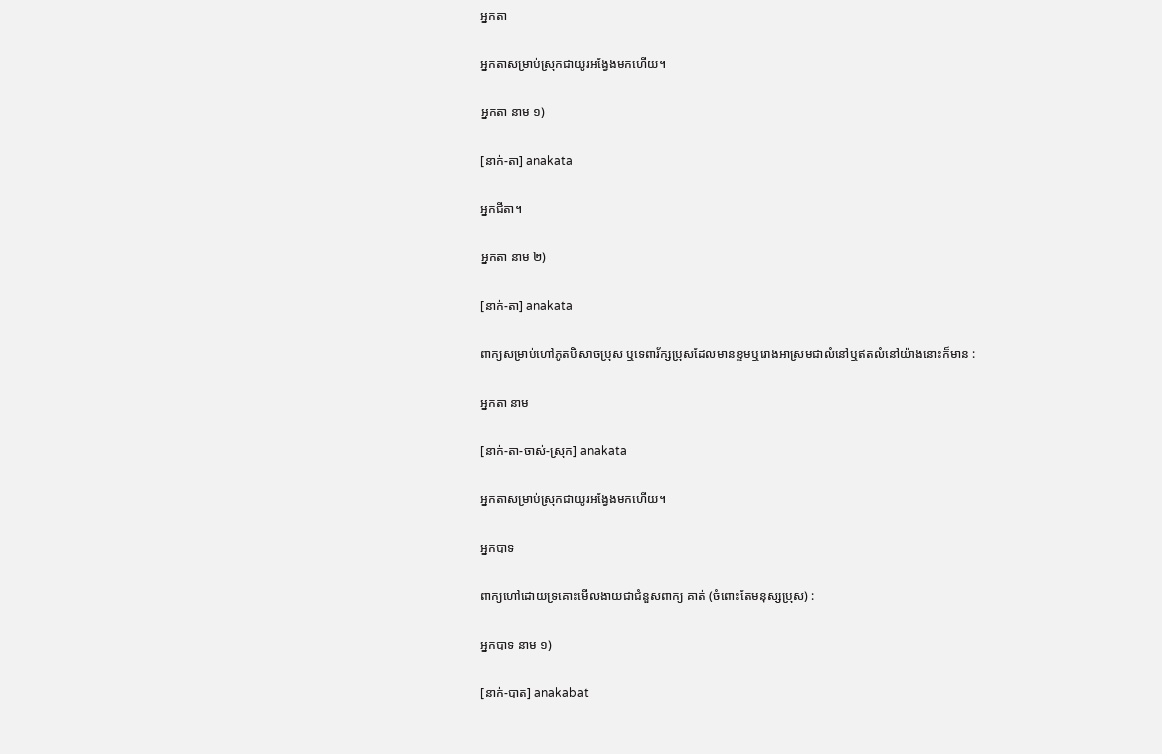អ្នកតា

អ្នកតាសម្រាប់ស្រុកជាយូរអង្វែងមកហើយ។

អ្នកតា នាម ១)

[នាក់-តា] anakata

អ្នកជីតា។

អ្នកតា នាម ២)

[នាក់-តា] anakata

ពាក្យសម្រាប់ហៅភូតបិសាចប្រុស ឬទេពារ័ក្សប្រុសដែលមានខ្ទមឬរោងអាស្រមជាលំនៅឬឥតលំនៅយ៉ាងនោះក៏មាន :

អ្នកតា នាម

[នាក់-តា-ចាស់-ស្រុក] anakata

អ្នកតាសម្រាប់ស្រុកជាយូរអង្វែងមកហើយ។

អ្នកបាទ

ពាក្យហៅដោយទ្រគោះមើលងាយជាជំនួសពាក្យ គាត់ (ចំពោះតែមនុស្សប្រុស) :

អ្នកបាទ នាម ១)

[នាក់-បាត] anakabat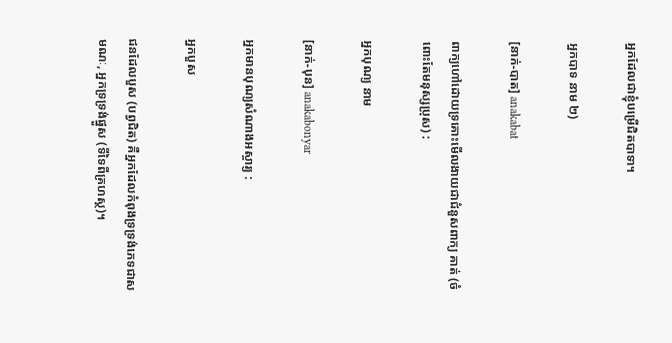អ្នកដែលជាខ្ញុំបម្រើជិតបាទា។

អ្នកបាទ នាម ២)

[នាក់-បាត] anakabat

ពាក្យហៅដោយទ្រគោះមើលងាយជាជំនួសពាក្យ គាត់ (ចំពោះតែមនុស្សប្រុស) :

អ្នកបុណ្យ នាម

[នាក់-បុន] anakabonyar

អ្នកមានបុណ្យសំណាងអស្ចារ្យ :

អ្នកបួស

ជនដែលបួស (បព្វជិត) គឺអ្នកដែលកំពុងទ្រទ្រង់ភេទជាសមណៈ, អ្នកទ្រទ្រង់ផ្នួស (ទីទៃពីគ្រហស្ថ)។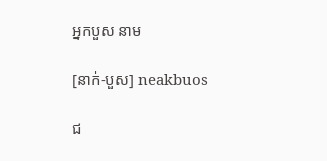អ្នកបួស នាម

[នាក់-បួស] neakbuos

ជ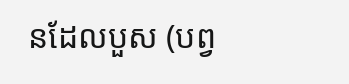នដែលបួស (បព្វ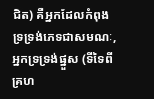ជិត) គឺអ្នកដែលកំពុងទ្រទ្រង់ភេទជាសមណៈ, អ្នកទ្រទ្រង់ផ្នួស (ទីទៃពីគ្រហ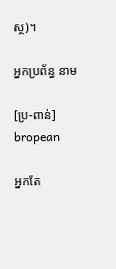ស្ថ)។

អ្នកប្រព័ន្ធ នាម

[ប្រ-ពាន់] bropean

អ្នកតែ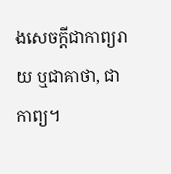ងសេចក្ដីជាកាព្យរាយ ឬជាគាថា, ជាកាព្យ។